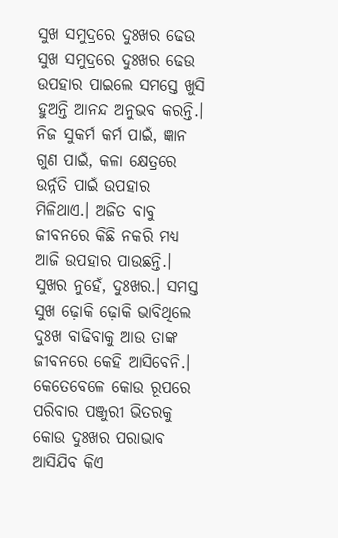ସୁଖ ସମୁଦ୍ରରେ ଦୁଃଖର ଢେଉ
ସୁଖ ସମୁଦ୍ରରେ ଦୁଃଖର ଢେଉ
ଉପହାର ପାଇଲେ ସମସ୍ତେ ଖୁସି ହୁଅନ୍ତି ଆନନ୍ଦ ଅନୁଭବ କରନ୍ତି.। ନିଜ ସୁକର୍ମ କର୍ମ ପାଇଁ, ଜ୍ଞାନ ଗୁଣ ପାଇଁ, କଳା କ୍ଷେତ୍ରରେ ଉର୍ନ୍ନତି ପାଇଁ ଉପହାର ମିଳିଥାଏ.। ଅଜିତ ବାବୁ ଜୀବନରେ କିଛି ନକରି ମଧ୍ୟ ଆଜି ଉପହାର ପାଉଛନ୍ତି.। ସୁଖର ନୁହେଁ, ଦୁଃଖର.। ସମସ୍ତ ସୁଖ ଢ଼ୋକି ଢ଼ୋକି ଭାବିଥିଲେ ଦୁଃଖ ବାଢିବାକୁ ଆଉ ତାଙ୍କ ଜୀବନରେ କେହି ଆସିବେନି.। କେତେବେଳେ କୋଉ ରୂପରେ ପରିବାର ପଞ୍ଜୁରୀ ଭିତରକୁ କୋଉ ଦୁଃଖର ପରାଭାବ ଆସିଯିବ କିଏ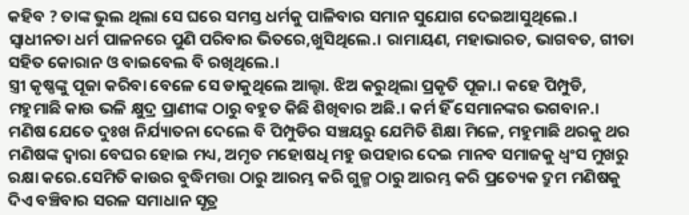କହିବ ? ତାଙ୍କ ଭୁଲ ଥିଲା ସେ ଘରେ ସମସ୍ତ ଧର୍ମକୁ ପାଳିବାର ସମାନ ସୁଯୋଗ ଦେଇଆସୁଥିଲେ.। ସ୍ବାଧୀନତା ଧର୍ମ ପାଳନରେ ପୁଣି ପରିବାର ଭିତରେ,ଖୁସିଥିଲେ.। ରାମାୟଣ, ମହାଭାରତ, ଭାଗବତ, ଗୀତା ସହିତ କୋରାନ ଓ ବାଇବେଲ ବି ରଖିଥିଲେ.।
ସ୍ତ୍ରୀ କୃଷ୍ଣଙ୍କୁ ପୂଜା କରିବା ବେଳେ ସେ ଡାକୁଥିଲେ ଆଲ୍ହା. ଝିଅ କରୁଥିଲା ପ୍ରକୃତି ପୂଜା.। କହେ ପିମ୍ପୁଡି, ମହୁମାଛି କାଉ ଭଳି କ୍ଷୁଦ୍ର ପ୍ରାଣୀଙ୍କ ଠାରୁ ବହୁତ କିଛି ଶିଖିବାର ଅଛି.। କର୍ମ ହିଁ ସେମାନଙ୍କର ଭଗବାନ.। ମଣିଷ ଯେତେ ଦୁଃଖ ନିର୍ଯ୍ୟାତନା ଦେଲେ ବି ପିମ୍ପୁଡିର ସଞ୍ଚୟରୁ ଯେମିତି ଶିକ୍ଷା ମିଳେ, ମହୁମାଛି ଥରକୁ ଥର ମଣିଷଙ୍କ ଦ୍ୱାରା ବେଘର ହୋଇ ମଧ୍ୟ, ଅମୃତ ମହୋଷଧି ମହୁ ଉପହାର ଦେଇ ମାନବ ସମାଜକୁ ଧ୍ବଂସ ମୁଖରୁ ରକ୍ଷା କରେ.ସେମିତି କାଉର ବୁଦ୍ଧିମତ୍ତା ଠାରୁ ଆରମ୍ଭ କରି ଗୁଳ୍ମ ଠାରୁ ଆରମ୍ଭ କରି ପ୍ରତ୍ୟେକ ଦ୍ରୁମ ମଣିଷକୁ ଦିଏ ବଞ୍ଚିବାର ସରଳ ସମାଧାନ ସୂତ୍ର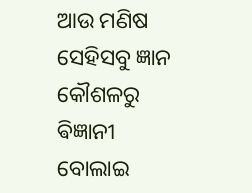ଆଉ ମଣିଷ ସେହିସବୁ ଜ୍ଞାନ କୌଶଳରୁ ଵିଜ୍ଞାନୀ ବୋଲାଇ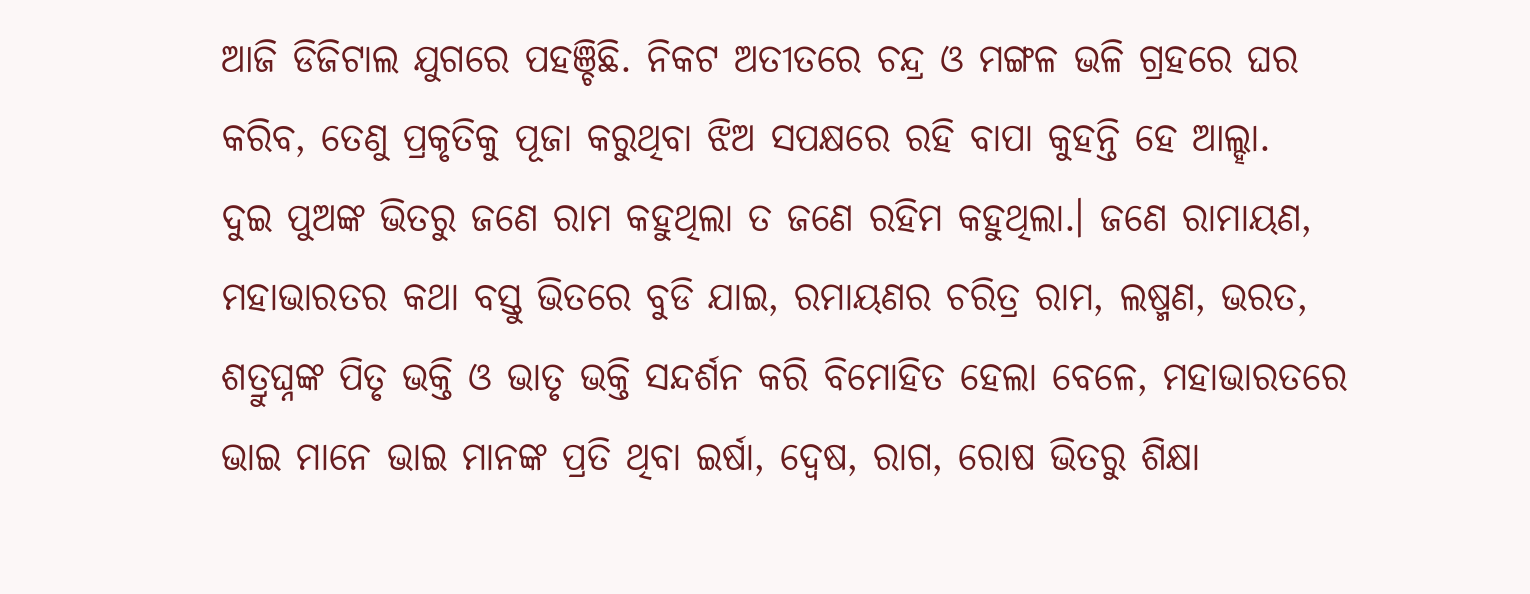ଆଜି ଡିଜିଟାଲ ଯୁଗରେ ପହଞ୍ଚିଛି. ନିକଟ ଅତୀତରେ ଚନ୍ଦ୍ର ଓ ମଙ୍ଗଳ ଭଳି ଗ୍ରହରେ ଘର କରିବ, ତେଣୁ ପ୍ରକୃତିକୁ ପୂଜା କରୁଥିବା ଝିଅ ସପକ୍ଷରେ ରହି ବାପା କୁହନ୍ତି ହେ ଆଲ୍ହା.
ଦୁଇ ପୁଅଙ୍କ ଭିତରୁ ଜଣେ ରାମ କହୁଥିଲା ତ ଜଣେ ରହିମ କହୁଥିଲା.। ଜଣେ ରାମାୟଣ, ମହାଭାରତର କଥା ବସ୍ତୁ ଭିତରେ ବୁଡି ଯାଇ, ରମାୟଣର ଚରିତ୍ର ରାମ, ଲଷ୍ମଣ, ଭରତ, ଶତ୍ରୁଘ୍ନଙ୍କ ପିତୃ ଭକ୍ତି ଓ ଭାତୃ ଭକ୍ତି ସନ୍ଦର୍ଶନ କରି ବିମୋହିତ ହେଲା ବେଳେ, ମହାଭାରତରେ ଭାଇ ମାନେ ଭାଇ ମାନଙ୍କ ପ୍ରତି ଥିବା ଇର୍ଷା, ଦ୍ୱେଷ, ରାଗ, ରୋଷ ଭିତରୁ ଶିକ୍ଷା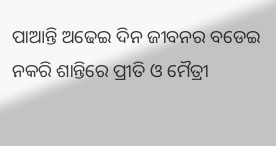ପାଆନ୍ତି ଅଢେଇ ଦିନ ଜୀବନର ବଡେଇ ନକରି ଶାନ୍ତିରେ ପ୍ରୀତି ଓ ମୈତ୍ରୀ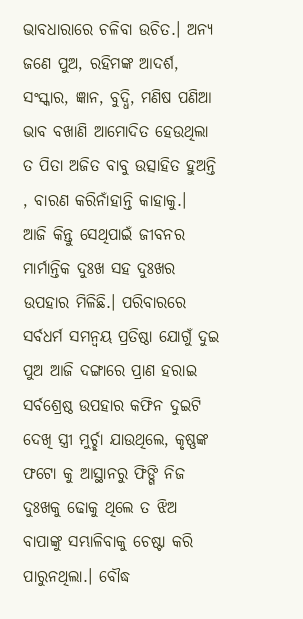ଭାବଧାରାରେ ଚଳିବା ଉଚିତ.। ଅନ୍ୟ ଜଣେ ପୁଅ, ରହିମଙ୍କ ଆଦର୍ଶ, ସଂସ୍କାର, ଜ୍ଞାନ, ବୁଦ୍ଧି, ମଣିଷ ପଣିଆ ଭାବ ବଖାଣି ଆମୋଦିତ ହେଉଥିଲା ତ ପିତା ଅଜିତ ବାବୁ ଉତ୍ସାହିତ ହୁଅନ୍ତି , ବାରଣ କରିନାଁହାନ୍ତି କାହାକୁ.।
ଆଜି କିନ୍ତୁ ସେଥିପାଇଁ ଜୀବନର ମାର୍ମାନ୍ତିକ ଦୁଃଖ ସହ ଦୁଃଖର ଉପହାର ମିଳିଛି.। ପରିବାରରେ ସର୍ବଧର୍ମ ସମନ୍ୱୟ ପ୍ରତିଷ୍ଠା ଯୋଗୁଁ ଦୁଇ ପୁଅ ଆଜି ଦଙ୍ଗାରେ ପ୍ରାଣ ହରାଇ ସର୍ବଶ୍ରେଷ୍ଠ ଉପହାର କଫିନ ଦୁଇଟି ଦେଖି ସ୍ତ୍ରୀ ମୁର୍ଚ୍ଛା ଯାଉଥିଲେ, କୃଷ୍ଣଙ୍କ ଫଟୋ କୁ ଆସ୍ଥାନରୁ ଫିଙ୍ଗି ନିଜ ଦୁଃଖକୁ ଢୋକୁ ଥିଲେ ତ ଝିଅ ବାପାଙ୍କୁ ସମ୍ଭାଳିବାକୁ ଚେଷ୍ଟା କରି ପାରୁନଥିଲା.। ବୌଦ୍ଧ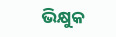ଭିକ୍ଷୁକ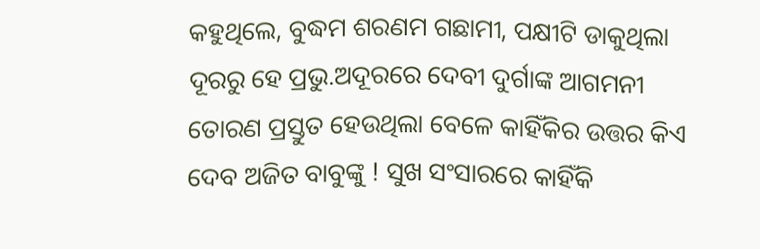କହୁଥିଲେ, ବୁଦ୍ଧମ ଶରଣମ ଗଛାମୀ, ପକ୍ଷୀଟି ଡାକୁଥିଲା ଦୂରରୁ ହେ ପ୍ରଭୁ.ଅଦୂରରେ ଦେବୀ ଦୁର୍ଗାଙ୍କ ଆଗମନୀ ତୋରଣ ପ୍ରସ୍ତୁତ ହେଉଥିଲା ବେଳେ କାହିଁକିର ଉତ୍ତର କିଏ ଦେବ ଅଜିତ ବାବୁଙ୍କୁ ! ସୁଖ ସଂସାରରେ କାହିଁକି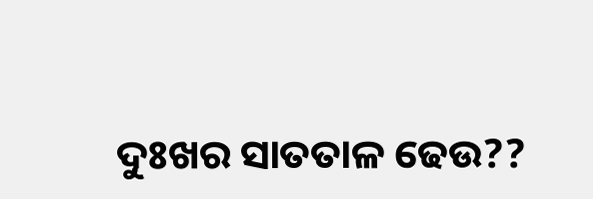ଦୁଃଖର ସାତତାଳ ଢେଉ??